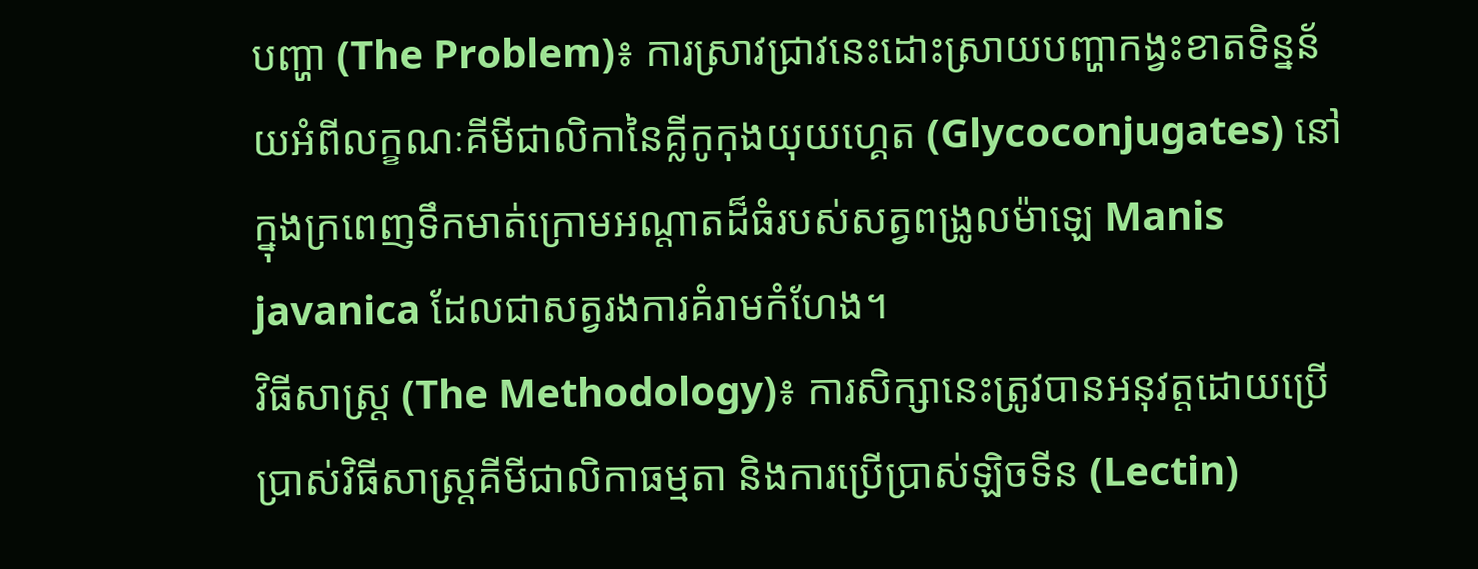បញ្ហា (The Problem)៖ ការស្រាវជ្រាវនេះដោះស្រាយបញ្ហាកង្វះខាតទិន្នន័យអំពីលក្ខណៈគីមីជាលិកានៃគ្លីកូកុងយុយហ្គេត (Glycoconjugates) នៅក្នុងក្រពេញទឹកមាត់ក្រោមអណ្តាតដ៏ធំរបស់សត្វពង្រូលម៉ាឡេ Manis javanica ដែលជាសត្វរងការគំរាមកំហែង។
វិធីសាស្ត្រ (The Methodology)៖ ការសិក្សានេះត្រូវបានអនុវត្តដោយប្រើប្រាស់វិធីសាស្ត្រគីមីជាលិកាធម្មតា និងការប្រើប្រាស់ឡិចទីន (Lectin)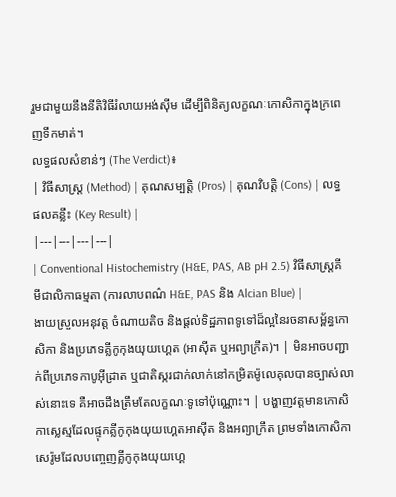រួមជាមួយនឹងនីតិវិធីរំលាយអង់ស៊ីម ដើម្បីពិនិត្យលក្ខណៈកោសិកាក្នុងក្រពេញទឹកមាត់។
លទ្ធផលសំខាន់ៗ (The Verdict)៖
| វិធីសាស្ត្រ (Method) | គុណសម្បត្តិ (Pros) | គុណវិបត្តិ (Cons) | លទ្ធផលគន្លឹះ (Key Result) |
|---|---|---|---|
| Conventional Histochemistry (H&E, PAS, AB pH 2.5) វិធីសាស្ត្រគីមីជាលិកាធម្មតា (ការលាបពណ៌ H&E, PAS និង Alcian Blue) |
ងាយស្រួលអនុវត្ត ចំណាយតិច និងផ្តល់ទិដ្ឋភាពទូទៅដ៏ល្អនៃរចនាសម្ព័ន្ធកោសិកា និងប្រភេទគ្លីកូកុងយុយហ្គេត (អាស៊ីត ឬអព្យាក្រឹត)។ | មិនអាចបញ្ជាក់ពីប្រភេទកាបូអ៊ីដ្រាត ឬជាតិស្ករជាក់លាក់នៅកម្រិតម៉ូលេគុលបានច្បាស់លាស់នោះទេ គឺអាចដឹងត្រឹមតែលក្ខណៈទូទៅប៉ុណ្ណោះ។ | បង្ហាញវត្តមានកោសិកាស្លេស្មដែលផ្ទុកគ្លីកូកុងយុយហ្គេតអាស៊ីត និងអព្យាក្រឹត ព្រមទាំងកោសិកាសេរ៉ូមដែលបញ្ចេញគ្លីកូកុងយុយហ្គេ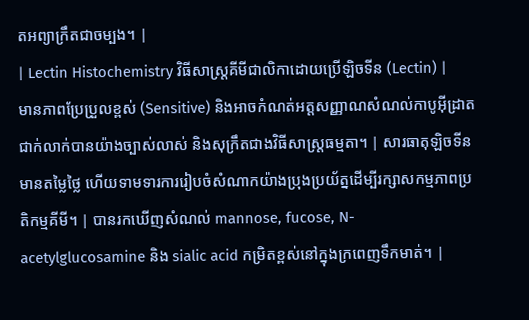តអព្យាក្រឹតជាចម្បង។ |
| Lectin Histochemistry វិធីសាស្ត្រគីមីជាលិកាដោយប្រើឡិចទីន (Lectin) |
មានភាពប្រែប្រួលខ្ពស់ (Sensitive) និងអាចកំណត់អត្តសញ្ញាណសំណល់កាបូអ៊ីដ្រាតជាក់លាក់បានយ៉ាងច្បាស់លាស់ និងសុក្រឹតជាងវិធីសាស្ត្រធម្មតា។ | សារធាតុឡិចទីនមានតម្លៃថ្លៃ ហើយទាមទារការរៀបចំសំណាកយ៉ាងប្រុងប្រយ័ត្នដើម្បីរក្សាសកម្មភាពប្រតិកម្មគីមី។ | បានរកឃើញសំណល់ mannose, fucose, N-acetylglucosamine និង sialic acid កម្រិតខ្ពស់នៅក្នុងក្រពេញទឹកមាត់។ |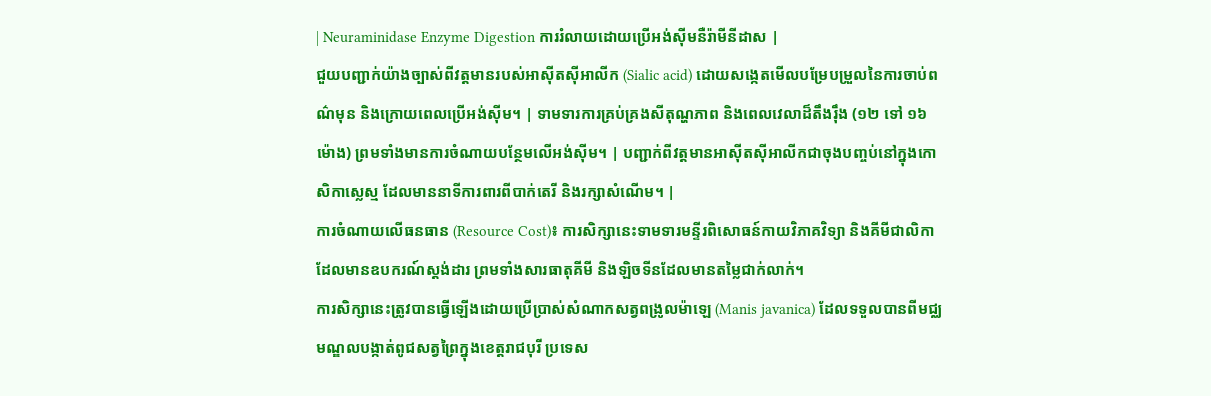| Neuraminidase Enzyme Digestion ការរំលាយដោយប្រើអង់ស៊ីមនឺរ៉ាមីនីដាស |
ជួយបញ្ជាក់យ៉ាងច្បាស់ពីវត្តមានរបស់អាស៊ីតស៊ីអាលីក (Sialic acid) ដោយសង្កេតមើលបម្រែបម្រួលនៃការចាប់ពណ៌មុន និងក្រោយពេលប្រើអង់ស៊ីម។ | ទាមទារការគ្រប់គ្រងសីតុណ្ហភាព និងពេលវេលាដ៏តឹងរ៉ឹង (១២ ទៅ ១៦ ម៉ោង) ព្រមទាំងមានការចំណាយបន្ថែមលើអង់ស៊ីម។ | បញ្ជាក់ពីវត្តមានអាស៊ីតស៊ីអាលីកជាចុងបញ្ចប់នៅក្នុងកោសិកាស្លេស្ម ដែលមាននាទីការពារពីបាក់តេរី និងរក្សាសំណើម។ |
ការចំណាយលើធនធាន (Resource Cost)៖ ការសិក្សានេះទាមទារមន្ទីរពិសោធន៍កាយវិភាគវិទ្យា និងគីមីជាលិកាដែលមានឧបករណ៍ស្ដង់ដារ ព្រមទាំងសារធាតុគីមី និងឡិចទីនដែលមានតម្លៃជាក់លាក់។
ការសិក្សានេះត្រូវបានធ្វើឡើងដោយប្រើប្រាស់សំណាកសត្វពង្រូលម៉ាឡេ (Manis javanica) ដែលទទួលបានពីមជ្ឈមណ្ឌលបង្កាត់ពូជសត្វព្រៃក្នុងខេត្តរាជបុរី ប្រទេស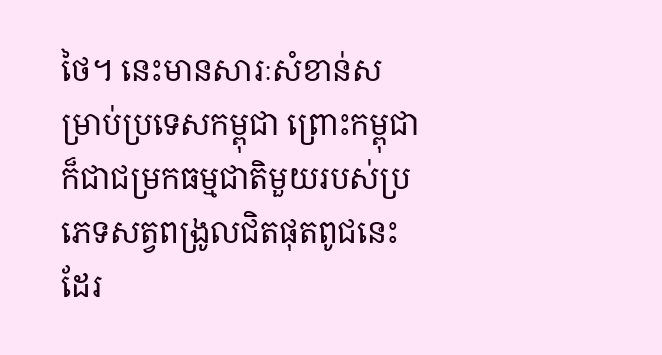ថៃ។ នេះមានសារៈសំខាន់សម្រាប់ប្រទេសកម្ពុជា ព្រោះកម្ពុជាក៏ជាជម្រកធម្មជាតិមួយរបស់ប្រភេទសត្វពង្រូលជិតផុតពូជនេះដែរ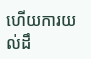ហើយការយល់ដឹ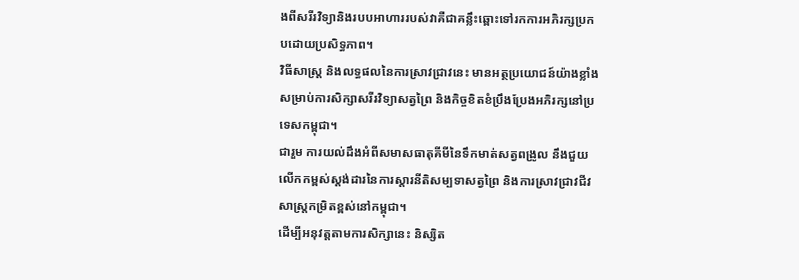ងពីសរីរវិទ្យានិងរបបអាហាររបស់វាគឺជាគន្លឹះឆ្ពោះទៅរកការអភិរក្សប្រកបដោយប្រសិទ្ធភាព។
វិធីសាស្ត្រ និងលទ្ធផលនៃការស្រាវជ្រាវនេះ មានអត្ថប្រយោជន៍យ៉ាងខ្លាំងសម្រាប់ការសិក្សាសរីរវិទ្យាសត្វព្រៃ និងកិច្ចខិតខំប្រឹងប្រែងអភិរក្សនៅប្រទេសកម្ពុជា។
ជារួម ការយល់ដឹងអំពីសមាសធាតុគីមីនៃទឹកមាត់សត្វពង្រូល នឹងជួយលើកកម្ពស់ស្តង់ដារនៃការស្តារនីតិសម្បទាសត្វព្រៃ និងការស្រាវជ្រាវជីវសាស្ត្រកម្រិតខ្ពស់នៅកម្ពុជា។
ដើម្បីអនុវត្តតាមការសិក្សានេះ និស្សិត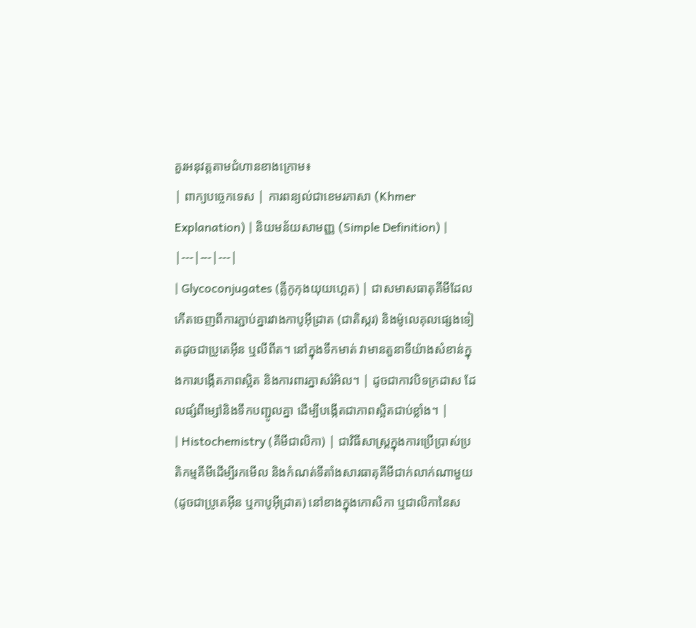គួរអនុវត្តតាមជំហានខាងក្រោម៖
| ពាក្យបច្ចេកទេស | ការពន្យល់ជាខេមរភាសា (Khmer Explanation) | និយមន័យសាមញ្ញ (Simple Definition) |
|---|---|---|
| Glycoconjugates (គ្លីកូកុងយុយហ្គេត) | ជាសមាសធាតុគីមីដែលកើតចេញពីការភ្ជាប់គ្នារវាងកាបូអ៊ីដ្រាត (ជាតិស្ករ) និងម៉ូលេគុលផ្សេងទៀតដូចជាប្រូតេអ៊ីន ឬលីពីត។ នៅក្នុងទឹកមាត់ វាមានតួនាទីយ៉ាងសំខាន់ក្នុងការបង្កើតភាពស្អិត និងការពារភ្នាសរំអិល។ | ដូចជាកាវបិទក្រដាស ដែលផ្សំពីម្សៅនិងទឹកបញ្ជូលគ្នា ដើម្បីបង្កើតជាភាពស្អិតជាប់ខ្លាំង។ |
| Histochemistry (គីមីជាលិកា) | ជាវិធីសាស្ត្រក្នុងការប្រើប្រាស់ប្រតិកម្មគីមីដើម្បីរកមើល និងកំណត់ទីតាំងសារធាតុគីមីជាក់លាក់ណាមួយ (ដូចជាប្រូតេអ៊ីន ឬកាបូអ៊ីដ្រាត) នៅខាងក្នុងកោសិកា ឬជាលិកានៃស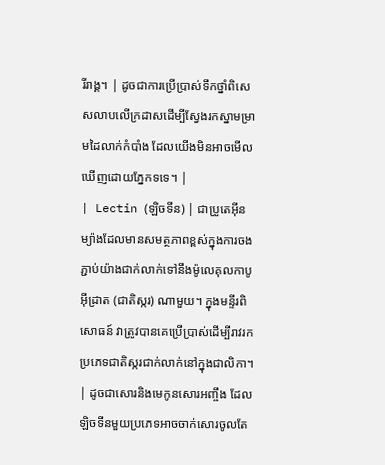រីរាង្គ។ | ដូចជាការប្រើប្រាស់ទឹកថ្នាំពិសេសលាបលើក្រដាសដើម្បីស្វែងរកស្នាមម្រាមដៃលាក់កំបាំង ដែលយើងមិនអាចមើលឃើញដោយភ្នែកទទេ។ |
| Lectin (ឡិចទីន) | ជាប្រូតេអ៊ីនម្យ៉ាងដែលមានសមត្ថភាពខ្ពស់ក្នុងការចងភ្ជាប់យ៉ាងជាក់លាក់ទៅនឹងម៉ូលេគុលកាបូអ៊ីដ្រាត (ជាតិស្ករ) ណាមួយ។ ក្នុងមន្ទីរពិសោធន៍ វាត្រូវបានគេប្រើប្រាស់ដើម្បីរាវរកប្រភេទជាតិស្ករជាក់លាក់នៅក្នុងជាលិកា។ | ដូចជាសោរនិងមេកូនសោរអញ្ចឹង ដែលឡិចទីនមួយប្រភេទអាចចាក់សោរចូលតែ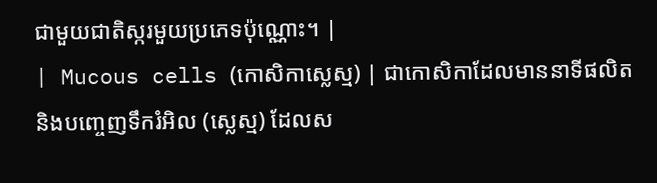ជាមួយជាតិស្ករមួយប្រភេទប៉ុណ្ណោះ។ |
| Mucous cells (កោសិកាស្លេស្ម) | ជាកោសិកាដែលមាននាទីផលិត និងបញ្ចេញទឹករំអិល (ស្លេស្ម) ដែលស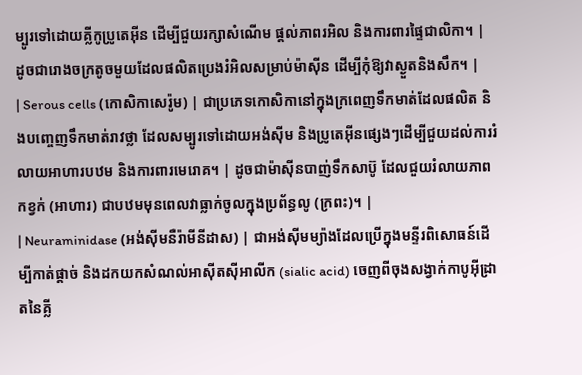ម្បូរទៅដោយគ្លីកូប្រូតេអ៊ីន ដើម្បីជួយរក្សាសំណើម ផ្តល់ភាពរអិល និងការពារផ្ទៃជាលិកា។ | ដូចជារោងចក្រតូចមួយដែលផលិតប្រេងរំអិលសម្រាប់ម៉ាស៊ីន ដើម្បីកុំឱ្យវាស្ងួតនិងសឹក។ |
| Serous cells (កោសិកាសេរ៉ូម) | ជាប្រភេទកោសិកានៅក្នុងក្រពេញទឹកមាត់ដែលផលិត និងបញ្ចេញទឹកមាត់រាវថ្លា ដែលសម្បូរទៅដោយអង់ស៊ីម និងប្រូតេអ៊ីនផ្សេងៗដើម្បីជួយដល់ការរំលាយអាហារបឋម និងការពារមេរោគ។ | ដូចជាម៉ាស៊ីនបាញ់ទឹកសាប៊ូ ដែលជួយរំលាយភាពកខ្វក់ (អាហារ) ជាបឋមមុនពេលវាធ្លាក់ចូលក្នុងប្រព័ន្ធលូ (ក្រពះ)។ |
| Neuraminidase (អង់ស៊ីមនឺរ៉ាមីនីដាស) | ជាអង់ស៊ីមម្យ៉ាងដែលប្រើក្នុងមន្ទីរពិសោធន៍ដើម្បីកាត់ផ្តាច់ និងដកយកសំណល់អាស៊ីតស៊ីអាលីក (sialic acid) ចេញពីចុងសង្វាក់កាបូអ៊ីដ្រាតនៃគ្លី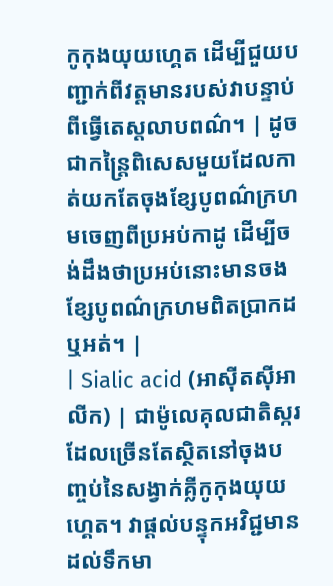កូកុងយុយហ្គេត ដើម្បីជួយបញ្ជាក់ពីវត្តមានរបស់វាបន្ទាប់ពីធ្វើតេស្តលាបពណ៌។ | ដូចជាកន្ត្រៃពិសេសមួយដែលកាត់យកតែចុងខ្សែបូពណ៌ក្រហមចេញពីប្រអប់កាដូ ដើម្បីចង់ដឹងថាប្រអប់នោះមានចងខ្សែបូពណ៌ក្រហមពិតប្រាកដឬអត់។ |
| Sialic acid (អាស៊ីតស៊ីអាលីក) | ជាម៉ូលេគុលជាតិស្ករដែលច្រើនតែស្ថិតនៅចុងបញ្ចប់នៃសង្វាក់គ្លីកូកុងយុយហ្គេត។ វាផ្តល់បន្ទុកអវិជ្ជមានដល់ទឹកមា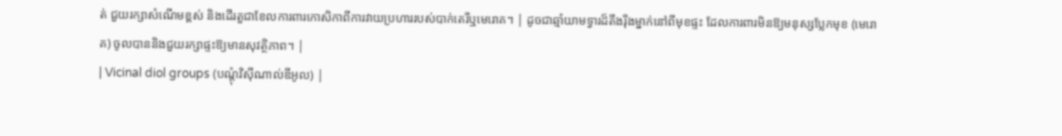ត់ ជួយរក្សាសំណើមខ្ពស់ និងដើរតួជាខែលការពារកោសិកាពីការវាយប្រហាររបស់បាក់តេរីឬមេរោគ។ | ដូចជាឆ្មាំយាមទ្វារដ៏តឹងរ៉ឹងម្នាក់នៅពីមុខផ្ទះ ដែលការពារមិនឱ្យមនុស្សប្លែកមុខ (មេរោគ) ចូលបាននិងជួយរក្សាផ្ទះឱ្យមានសុវត្ថិភាព។ |
| Vicinal diol groups (បណ្តុំវិស៊ីណាល់ឌីអូល) |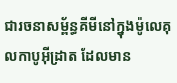ជារចនាសម្ព័ន្ធគីមីនៅក្នុងម៉ូលេគុលកាបូអ៊ីដ្រាត ដែលមាន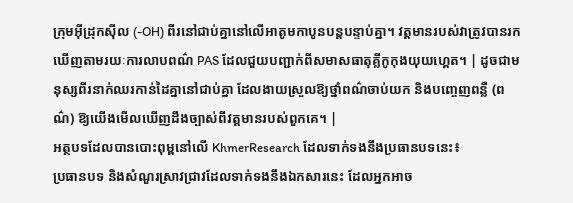ក្រុមអ៊ីដ្រុកស៊ីល (-OH) ពីរនៅជាប់គ្នានៅលើអាតូមកាបូនបន្តបន្ទាប់គ្នា។ វត្តមានរបស់វាត្រូវបានរកឃើញតាមរយៈការលាបពណ៌ PAS ដែលជួយបញ្ជាក់ពីសមាសធាតុគ្លីកូកុងយុយហ្គេត។ | ដូចជាមនុស្សពីរនាក់ឈរកាន់ដៃគ្នានៅជាប់គ្នា ដែលងាយស្រួលឱ្យថ្នាំពណ៌ចាប់យក និងបញ្ចេញពន្លឺ (ពណ៌) ឱ្យយើងមើលឃើញដឹងច្បាស់ពីវត្តមានរបស់ពួកគេ។ |
អត្ថបទដែលបានបោះពុម្ពនៅលើ KhmerResearch ដែលទាក់ទងនឹងប្រធានបទនេះ៖
ប្រធានបទ និងសំណួរស្រាវជ្រាវដែលទាក់ទងនឹងឯកសារនេះ ដែលអ្នកអាច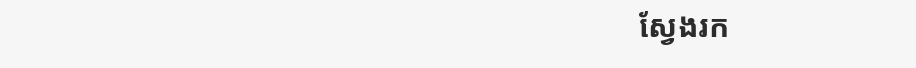ស្វែងរក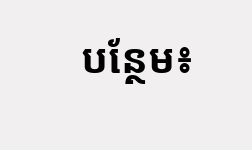បន្ថែម៖